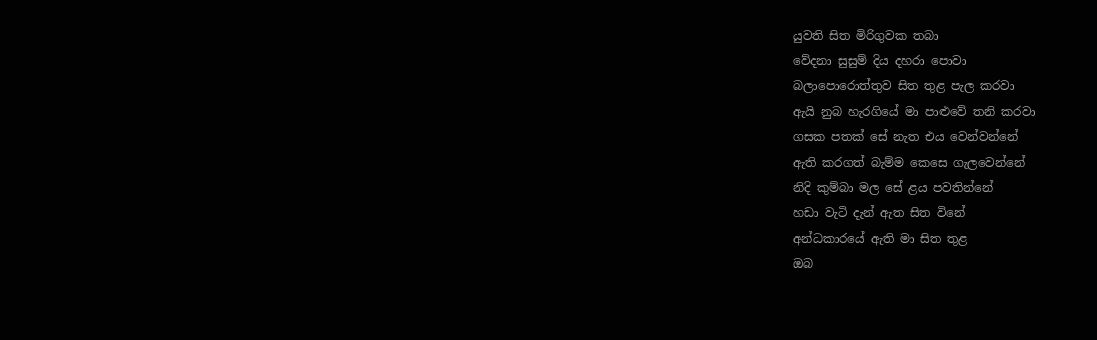යුවති සිත මිරිගුවක තබා
වේදනා සුසුම් දිය දහරා පොවා
බලාපොරොත්තුව සිත තුළ පැල කරවා
ඇයි නුබ හැරගියේ මා පාළුවේ තනි කරවා
ගසක පතක් සේ නැත එය වෙන්වන්නේ
ඇති කරගත් බැම්ම කෙසෙ ගැලවෙන්නේ
නිදි කුම්බා මල සේ ළය පවතින්නේ
හඩා වැටි දැන් ඇත සිත විනේ
අන්ධකාරයේ ඇති මා සිත තුළ
ඔබ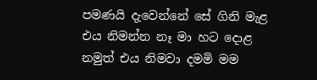පමණයි දැවෙන්නේ සේ ගිනි මැළ
එය නිමන්න නෑ මා හට දොළ
නමුත් එය නිමවා දමමි මම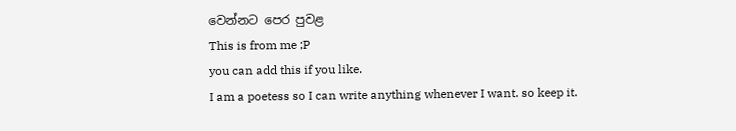වෙන්නට පෙර පුවළ
This is from me ;P
you can add this if you like.
I am a poetess so I can write anything whenever I want. so keep it.